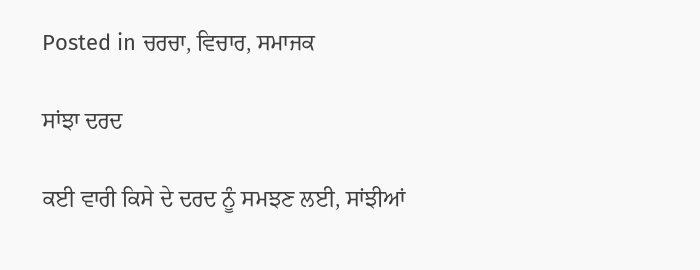Posted in ਚਰਚਾ, ਵਿਚਾਰ, ਸਮਾਜਕ

ਸਾਂਝਾ ਦਰਦ

ਕਈ ਵਾਰੀ ਕਿਸੇ ਦੇ ਦਰਦ ਨੂੰ ਸਮਝਣ ਲਈ, ਸਾਂਝੀਆਂ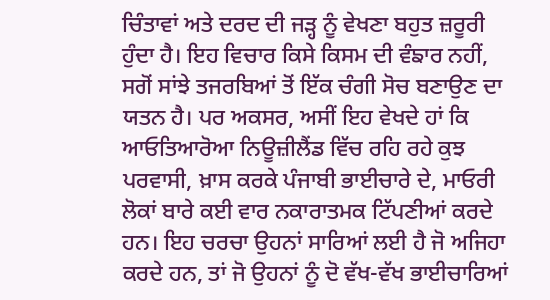ਚਿੰਤਾਵਾਂ ਅਤੇ ਦਰਦ ਦੀ ਜੜ੍ਹ ਨੂੰ ਵੇਖਣਾ ਬਹੁਤ ਜ਼ਰੂਰੀ ਹੁੰਦਾ ਹੈ। ਇਹ ਵਿਚਾਰ ਕਿਸੇ ਕਿਸਮ ਦੀ ਵੰਙਾਰ ਨਹੀਂ, ਸਗੋਂ ਸਾਂਝੇ ਤਜਰਬਿਆਂ ਤੋਂ ਇੱਕ ਚੰਗੀ ਸੋਚ ਬਣਾਉਣ ਦਾ ਯਤਨ ਹੈ। ਪਰ ਅਕਸਰ, ਅਸੀਂ ਇਹ ਵੇਖਦੇ ਹਾਂ ਕਿ ਆਓਤਿਆਰੋਆ ਨਿਊਜ਼ੀਲੈਂਡ ਵਿੱਚ ਰਹਿ ਰਹੇ ਕੁਝ ਪਰਵਾਸੀ, ਖ਼ਾਸ ਕਰਕੇ ਪੰਜਾਬੀ ਭਾਈਚਾਰੇ ਦੇ, ਮਾਓਰੀ ਲੋਕਾਂ ਬਾਰੇ ਕਈ ਵਾਰ ਨਕਾਰਾਤਮਕ ਟਿੱਪਣੀਆਂ ਕਰਦੇ ਹਨ। ਇਹ ਚਰਚਾ ਉਹਨਾਂ ਸਾਰਿਆਂ ਲਈ ਹੈ ਜੋ ਅਜਿਹਾ ਕਰਦੇ ਹਨ, ਤਾਂ ਜੋ ਉਹਨਾਂ ਨੂੰ ਦੋ ਵੱਖ-ਵੱਖ ਭਾਈਚਾਰਿਆਂ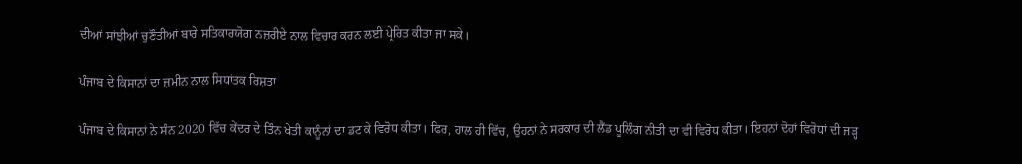ਦੀਆਂ ਸਾਂਝੀਆਂ ਚੁਣੌਤੀਆਂ ਬਾਰੇ ਸਤਿਕਾਰਯੋਗ ਨਜ਼ਰੀਏ ਨਾਲ ਵਿਚਾਰ ਕਰਨ ਲਈ ਪ੍ਰੇਰਿਤ ਕੀਤਾ ਜਾ ਸਕੇ।

ਪੰਜਾਬ ਦੇ ਕਿਸਾਨਾਂ ਦਾ ਜ਼ਮੀਨ ਨਾਲ ਸਿਧਾਂਤਕ ਰਿਸ਼ਤਾ

ਪੰਜਾਬ ਦੇ ਕਿਸਾਨਾਂ ਨੇ ਸੰਨ 2020 ਵਿੱਚ ਕੇਂਦਰ ਦੇ ਤਿੰਨ ਖੇਤੀ ਕਾਨੂੰਨਾਂ ਦਾ ਡਟ ਕੇ ਵਿਰੋਧ ਕੀਤਾ। ਫਿਰ, ਹਾਲ ਹੀ ਵਿੱਚ, ਉਹਨਾਂ ਨੇ ਸਰਕਾਰ ਦੀ ਲੈਂਡ ਪੂਲਿੰਗ ਨੀਤੀ ਦਾ ਵੀ ਵਿਰੋਧ ਕੀਤਾ। ਇਹਨਾਂ ਦੋਹਾਂ ਵਿਰੋਧਾਂ ਦੀ ਜੜ੍ਹ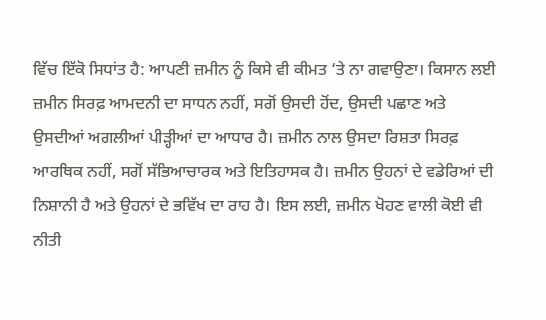ਵਿੱਚ ਇੱਕੋ ਸਿਧਾਂਤ ਹੈ: ਆਪਣੀ ਜ਼ਮੀਨ ਨੂੰ ਕਿਸੇ ਵੀ ਕੀਮਤ ‘ਤੇ ਨਾ ਗਵਾਉਣਾ। ਕਿਸਾਨ ਲਈ ਜ਼ਮੀਨ ਸਿਰਫ਼ ਆਮਦਨੀ ਦਾ ਸਾਧਨ ਨਹੀਂ, ਸਗੋਂ ਉਸਦੀ ਹੋਂਦ, ਉਸਦੀ ਪਛਾਣ ਅਤੇ ਉਸਦੀਆਂ ਅਗਲੀਆਂ ਪੀੜ੍ਹੀਆਂ ਦਾ ਆਧਾਰ ਹੈ। ਜ਼ਮੀਨ ਨਾਲ ਉਸਦਾ ਰਿਸ਼ਤਾ ਸਿਰਫ਼ ਆਰਥਿਕ ਨਹੀਂ, ਸਗੋਂ ਸੱਭਿਆਚਾਰਕ ਅਤੇ ਇਤਿਹਾਸਕ ਹੈ। ਜ਼ਮੀਨ ਉਹਨਾਂ ਦੇ ਵਡੇਰਿਆਂ ਦੀ ਨਿਸ਼ਾਨੀ ਹੈ ਅਤੇ ਉਹਨਾਂ ਦੇ ਭਵਿੱਖ ਦਾ ਰਾਹ ਹੈ। ਇਸ ਲਈ, ਜ਼ਮੀਨ ਖੋਹਣ ਵਾਲੀ ਕੋਈ ਵੀ ਨੀਤੀ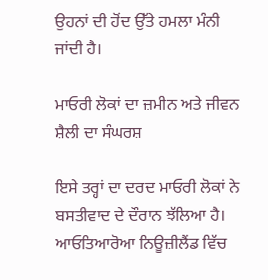ਉਹਨਾਂ ਦੀ ਹੋਂਦ ਉੱਤੇ ਹਮਲਾ ਮੰਨੀ ਜਾਂਦੀ ਹੈ।

ਮਾਓਰੀ ਲੋਕਾਂ ਦਾ ਜ਼ਮੀਨ ਅਤੇ ਜੀਵਨ ਸ਼ੈਲੀ ਦਾ ਸੰਘਰਸ਼

ਇਸੇ ਤਰ੍ਹਾਂ ਦਾ ਦਰਦ ਮਾਓਰੀ ਲੋਕਾਂ ਨੇ ਬਸਤੀਵਾਦ ਦੇ ਦੌਰਾਨ ਝੱਲਿਆ ਹੈ। ਆਓਤਿਆਰੋਆ ਨਿਊਜ਼ੀਲੈਂਡ ਵਿੱਚ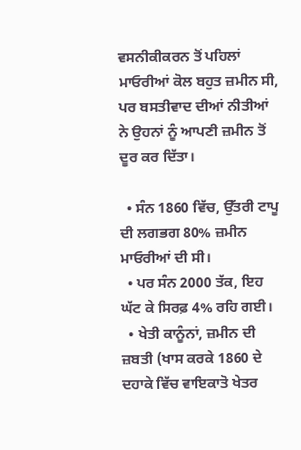ਵਸਨੀਕੀਕਰਨ ਤੋਂ ਪਹਿਲਾਂ ਮਾਓਰੀਆਂ ਕੋਲ ਬਹੁਤ ਜ਼ਮੀਨ ਸੀ, ਪਰ ਬਸਤੀਵਾਦ ਦੀਆਂ ਨੀਤੀਆਂ ਨੇ ਉਹਨਾਂ ਨੂੰ ਆਪਣੀ ਜ਼ਮੀਨ ਤੋਂ ਦੂਰ ਕਰ ਦਿੱਤਾ।

  • ਸੰਨ 1860 ਵਿੱਚ, ਉੱਤਰੀ ਟਾਪੂ ਦੀ ਲਗਭਗ 80% ਜ਼ਮੀਨ ਮਾਓਰੀਆਂ ਦੀ ਸੀ।
  • ਪਰ ਸੰਨ 2000 ਤੱਕ, ਇਹ ਘੱਟ ਕੇ ਸਿਰਫ਼ 4% ਰਹਿ ਗਈ।
  • ਖੇਤੀ ਕਾਨੂੰਨਾਂ, ਜ਼ਮੀਨ ਦੀ ਜ਼ਬਤੀ (ਖਾਸ ਕਰਕੇ 1860 ਦੇ ਦਹਾਕੇ ਵਿੱਚ ਵਾਇਕਾਤੋ ਖੇਤਰ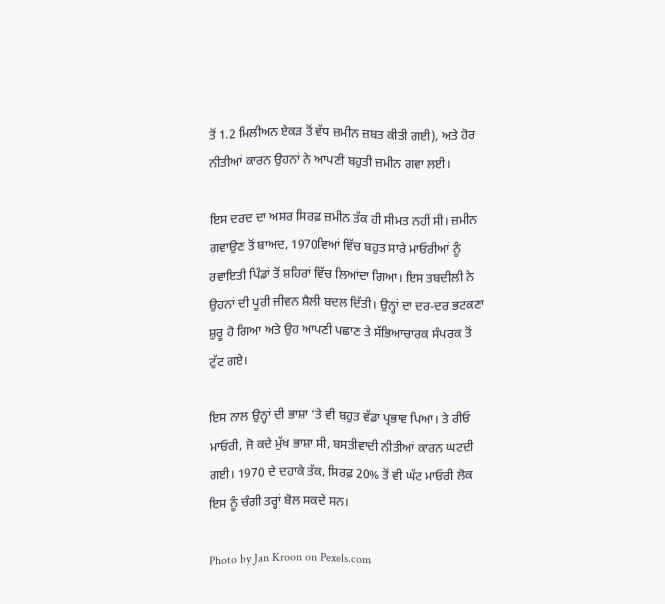ਤੋਂ 1.2 ਮਿਲੀਅਨ ਏਕੜ ਤੋਂ ਵੱਧ ਜ਼ਮੀਨ ਜ਼ਬਤ ਕੀਤੀ ਗਈ), ਅਤੇ ਹੋਰ ਨੀਤੀਆਂ ਕਾਰਨ ਉਹਨਾਂ ਨੇ ਆਪਣੀ ਬਹੁਤੀ ਜ਼ਮੀਨ ਗਵਾ ਲਈ।

ਇਸ ਦਰਦ ਦਾ ਅਸਰ ਸਿਰਫ਼ ਜ਼ਮੀਨ ਤੱਕ ਹੀ ਸੀਮਤ ਨਹੀਂ ਸੀ। ਜ਼ਮੀਨ ਗਵਾਉਣ ਤੋਂ ਬਾਅਦ, 1970ਵਿਆਂ ਵਿੱਚ ਬਹੁਤ ਸਾਰੇ ਮਾਓਰੀਆਂ ਨੂੰ ਰਵਾਇਤੀ ਪਿੰਡਾਂ ਤੋਂ ਸ਼ਹਿਰਾਂ ਵਿੱਚ ਲਿਆਂਦਾ ਗਿਆ। ਇਸ ਤਬਦੀਲੀ ਨੇ ਉਹਨਾਂ ਦੀ ਪੂਰੀ ਜੀਵਨ ਸ਼ੈਲੀ ਬਦਲ ਦਿੱਤੀ। ਉਨ੍ਹਾਂ ਦਾ ਦਰ-ਦਰ ਭਟਕਣਾ ਸ਼ੁਰੂ ਹੋ ਗਿਆ ਅਤੇ ਉਹ ਆਪਣੀ ਪਛਾਣ ਤੇ ਸੱਭਿਆਚਾਰਕ ਸੰਪਰਕ ਤੋਂ ਟੁੱਟ ਗਏ।

ਇਸ ਨਾਲ ਉਨ੍ਹਾਂ ਦੀ ਭਾਸ਼ਾ ‘ਤੇ ਵੀ ਬਹੁਤ ਵੱਡਾ ਪ੍ਰਭਾਵ ਪਿਆ। ਤੇ ਰੀਓ ਮਾਓਰੀ, ਜੋ ਕਦੇ ਮੁੱਖ ਭਾਸ਼ਾ ਸੀ, ਬਸਤੀਵਾਦੀ ਨੀਤੀਆਂ ਕਾਰਨ ਘਟਦੀ ਗਈ। 1970 ਦੇ ਦਹਾਕੇ ਤੱਕ, ਸਿਰਫ਼ 20% ਤੋਂ ਵੀ ਘੱਟ ਮਾਓਰੀ ਲੋਕ ਇਸ ਨੂੰ ਚੰਗੀ ਤਰ੍ਹਾਂ ਬੋਲ ਸਕਦੇ ਸਨ।

Photo by Jan Kroon on Pexels.com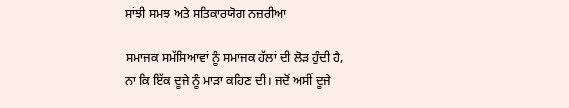ਸਾਂਝੀ ਸਮਝ ਅਤੇ ਸਤਿਕਾਰਯੋਗ ਨਜ਼ਰੀਆ

ਸਮਾਜਕ ਸਮੱਸਿਆਵਾਂ ਨੂੰ ਸਮਾਜਕ ਹੱਲਾਂ ਦੀ ਲੋੜ ਹੁੰਦੀ ਹੈ, ਨਾ ਕਿ ਇੱਕ ਦੂਜੇ ਨੂੰ ਮਾੜਾ ਕਹਿਣ ਦੀ। ਜਦੋਂ ਅਸੀਂ ਦੂਜੇ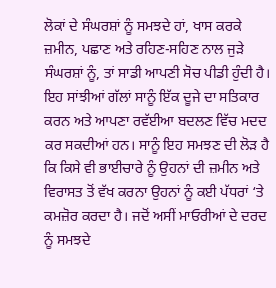ਲੋਕਾਂ ਦੇ ਸੰਘਰਸ਼ਾਂ ਨੂੰ ਸਮਝਦੇ ਹਾਂ, ਖਾਸ ਕਰਕੇ ਜ਼ਮੀਨ, ਪਛਾਣ ਅਤੇ ਰਹਿਣ-ਸਹਿਣ ਨਾਲ ਜੁੜੇ ਸੰਘਰਸ਼ਾਂ ਨੂੰ, ਤਾਂ ਸਾਡੀ ਆਪਣੀ ਸੋਚ ਪੀਡੀ ਹੁੰਦੀ ਹੈ। ਇਹ ਸਾਂਝੀਆਂ ਗੱਲਾਂ ਸਾਨੂੰ ਇੱਕ ਦੂਜੇ ਦਾ ਸਤਿਕਾਰ ਕਰਨ ਅਤੇ ਆਪਣਾ ਰਵੱਈਆ ਬਦਲਣ ਵਿੱਚ ਮਦਦ ਕਰ ਸਕਦੀਆਂ ਹਨ। ਸਾਨੂੰ ਇਹ ਸਮਝਣ ਦੀ ਲੋੜ ਹੈ ਕਿ ਕਿਸੇ ਵੀ ਭਾਈਚਾਰੇ ਨੂੰ ਉਹਨਾਂ ਦੀ ਜ਼ਮੀਨ ਅਤੇ ਵਿਰਾਸਤ ਤੋਂ ਵੱਖ ਕਰਨਾ ਉਹਨਾਂ ਨੂੰ ਕਈ ਪੱਧਰਾਂ ‘ਤੇ ਕਮਜ਼ੋਰ ਕਰਦਾ ਹੈ। ਜਦੋਂ ਅਸੀਂ ਮਾਓਰੀਆਂ ਦੇ ਦਰਦ ਨੂੰ ਸਮਝਦੇ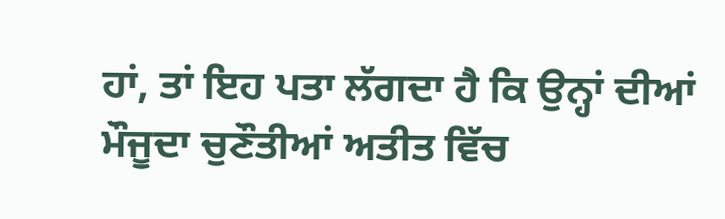ਹਾਂ, ਤਾਂ ਇਹ ਪਤਾ ਲੱਗਦਾ ਹੈ ਕਿ ਉਨ੍ਹਾਂ ਦੀਆਂ ਮੌਜੂਦਾ ਚੁਣੌਤੀਆਂ ਅਤੀਤ ਵਿੱਚ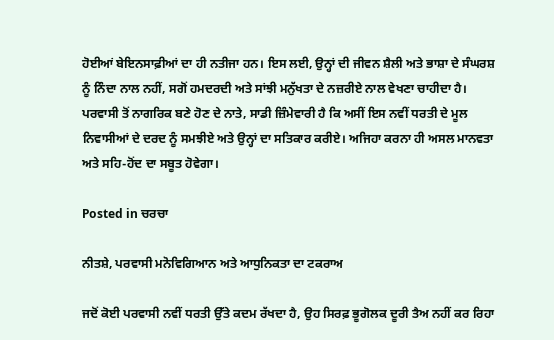ਹੋਈਆਂ ਬੇਇਨਸਾਫ਼ੀਆਂ ਦਾ ਹੀ ਨਤੀਜਾ ਹਨ। ਇਸ ਲਈ, ਉਨ੍ਹਾਂ ਦੀ ਜੀਵਨ ਸ਼ੈਲੀ ਅਤੇ ਭਾਸ਼ਾ ਦੇ ਸੰਘਰਸ਼ ਨੂੰ ਨਿੰਦਾ ਨਾਲ ਨਹੀਂ, ਸਗੋਂ ਹਮਦਰਦੀ ਅਤੇ ਸਾਂਝੀ ਮਨੁੱਖਤਾ ਦੇ ਨਜ਼ਰੀਏ ਨਾਲ ਵੇਖਣਾ ਚਾਹੀਦਾ ਹੈ। ਪਰਵਾਸੀ ਤੋਂ ਨਾਗਰਿਕ ਬਣੇ ਹੋਣ ਦੇ ਨਾਤੇ, ਸਾਡੀ ਜ਼ਿੰਮੇਵਾਰੀ ਹੈ ਕਿ ਅਸੀਂ ਇਸ ਨਵੀਂ ਧਰਤੀ ਦੇ ਮੂਲ ਨਿਵਾਸੀਆਂ ਦੇ ਦਰਦ ਨੂੰ ਸਮਝੀਏ ਅਤੇ ਉਨ੍ਹਾਂ ਦਾ ਸਤਿਕਾਰ ਕਰੀਏ। ਅਜਿਹਾ ਕਰਨਾ ਹੀ ਅਸਲ ਮਾਨਵਤਾ ਅਤੇ ਸਹਿ-ਹੋਂਦ ਦਾ ਸਬੂਤ ਹੋਵੇਗਾ।

Posted in ਚਰਚਾ

ਨੀਤਸ਼ੇ, ਪਰਵਾਸੀ ਮਨੋਵਿਗਿਆਨ ਅਤੇ ਆਧੁਨਿਕਤਾ ਦਾ ਟਕਰਾਅ

ਜਦੋਂ ਕੋਈ ਪਰਵਾਸੀ ਨਵੀਂ ਧਰਤੀ ਉੱਤੇ ਕਦਮ ਰੱਖਦਾ ਹੈ, ਉਹ ਸਿਰਫ਼ ਭੂਗੋਲਕ ਦੂਰੀ ਤੈਅ ਨਹੀਂ ਕਰ ਰਿਹਾ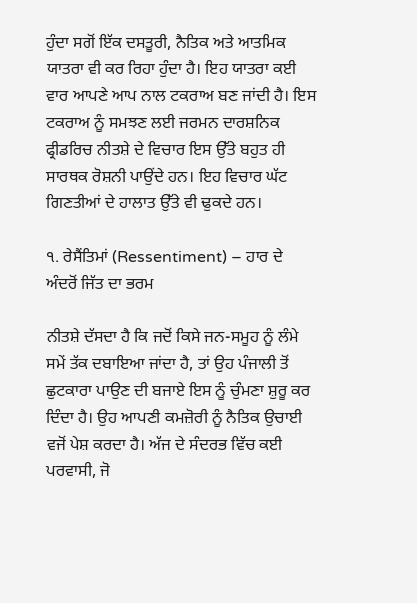ਹੁੰਦਾ ਸਗੋਂ ਇੱਕ ਦਸਤੂਰੀ, ਨੈਤਿਕ ਅਤੇ ਆਤਮਿਕ ਯਾਤਰਾ ਵੀ ਕਰ ਰਿਹਾ ਹੁੰਦਾ ਹੈ। ਇਹ ਯਾਤਰਾ ਕਈ ਵਾਰ ਆਪਣੇ ਆਪ ਨਾਲ ਟਕਰਾਅ ਬਣ ਜਾਂਦੀ ਹੈ। ਇਸ ਟਕਰਾਅ ਨੂੰ ਸਮਝਣ ਲਈ ਜਰਮਨ ਦਾਰਸ਼ਨਿਕ ਫ੍ਰੀਡਰਿਚ ਨੀਤਸ਼ੇ ਦੇ ਵਿਚਾਰ ਇਸ ਉੱਤੇ ਬਹੁਤ ਹੀ ਸਾਰਥਕ ਰੋਸ਼ਨੀ ਪਾਉਂਦੇ ਹਨ। ਇਹ ਵਿਚਾਰ ਘੱਟ ਗਿਣਤੀਆਂ ਦੇ ਹਾਲਾਤ ਉੱਤੇ ਵੀ ਢੁਕਦੇ ਹਨ।

੧. ਰੇਸੈਂਤਿਮਾਂ (Ressentiment) – ਹਾਰ ਦੇ ਅੰਦਰੋਂ ਜਿੱਤ ਦਾ ਭਰਮ

ਨੀਤਸ਼ੇ ਦੱਸਦਾ ਹੈ ਕਿ ਜਦੋਂ ਕਿਸੇ ਜਨ-ਸਮੂਹ ਨੂੰ ਲੰਮੇ ਸਮੇਂ ਤੱਕ ਦਬਾਇਆ ਜਾਂਦਾ ਹੈ, ਤਾਂ ਉਹ ਪੰਜਾਲੀ ਤੋਂ ਛੁਟਕਾਰਾ ਪਾਉਣ ਦੀ ਬਜਾਏ ਇਸ ਨੂੰ ਚੁੰਮਣਾ ਸ਼ੁਰੂ ਕਰ ਦਿੰਦਾ ਹੈ। ਉਹ ਆਪਣੀ ਕਮਜ਼ੋਰੀ ਨੂੰ ਨੈਤਿਕ ਉਚਾਈ ਵਜੋਂ ਪੇਸ਼ ਕਰਦਾ ਹੈ। ਅੱਜ ਦੇ ਸੰਦਰਭ ਵਿੱਚ ਕਈ ਪਰਵਾਸੀ, ਜੋ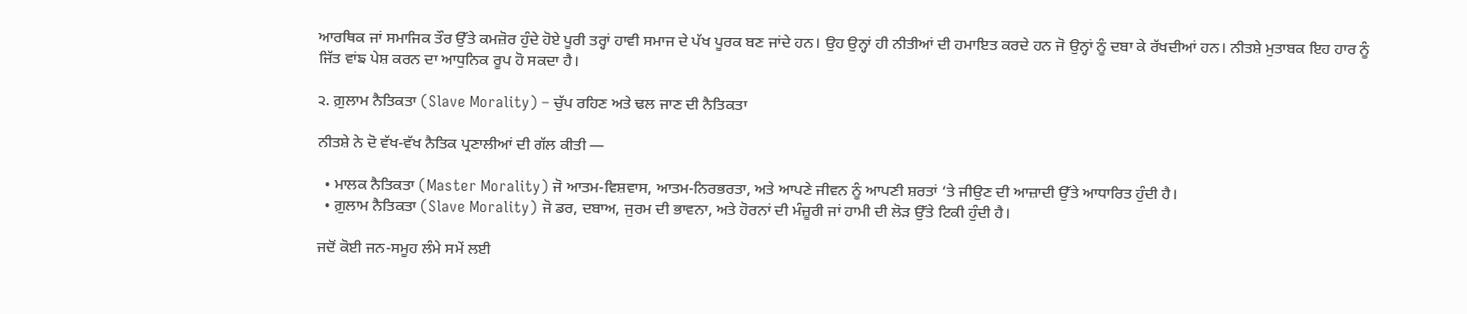ਆਰਥਿਕ ਜਾਂ ਸਮਾਜਿਕ ਤੌਰ ਉੱਤੇ ਕਮਜ਼ੋਰ ਹੁੰਦੇ ਹੋਏ ਪੂਰੀ ਤਰ੍ਹਾਂ ਹਾਵੀ ਸਮਾਜ ਦੇ ਪੱਖ ਪੂਰਕ ਬਣ ਜਾਂਦੇ ਹਨ। ਉਹ ਉਨ੍ਹਾਂ ਹੀ ਨੀਤੀਆਂ ਦੀ ਹਮਾਇਤ ਕਰਦੇ ਹਨ ਜੋ ਉਨ੍ਹਾਂ ਨੂੰ ਦਬਾ ਕੇ ਰੱਖਦੀਆਂ ਹਨ। ਨੀਤਸ਼ੇ ਮੁਤਾਬਕ ਇਹ ਹਾਰ ਨੂੰ ਜਿੱਤ ਵਾਂਙ ਪੇਸ਼ ਕਰਨ ਦਾ ਆਧੁਨਿਕ ਰੂਪ ਹੋ ਸਕਦਾ ਹੈ।

੨. ਗ਼ੁਲਾਮ ਨੈਤਿਕਤਾ (Slave Morality) – ਚੁੱਪ ਰਹਿਣ ਅਤੇ ਢਲ ਜਾਣ ਦੀ ਨੈਤਿਕਤਾ

ਨੀਤਸ਼ੇ ਨੇ ਦੋ ਵੱਖ-ਵੱਖ ਨੈਤਿਕ ਪ੍ਰਣਾਲੀਆਂ ਦੀ ਗੱਲ ਕੀਤੀ —

  • ਮਾਲਕ ਨੈਤਿਕਤਾ (Master Morality) ਜੋ ਆਤਮ-ਵਿਸ਼ਵਾਸ, ਆਤਮ-ਨਿਰਭਰਤਾ, ਅਤੇ ਆਪਣੇ ਜੀਵਨ ਨੂੰ ਆਪਣੀ ਸ਼ਰਤਾਂ ‘ਤੇ ਜੀਉਣ ਦੀ ਆਜ਼ਾਦੀ ਉੱਤੇ ਆਧਾਰਿਤ ਹੁੰਦੀ ਹੈ।
  • ਗ਼ੁਲਾਮ ਨੈਤਿਕਤਾ (Slave Morality) ਜੋ ਡਰ, ਦਬਾਅ, ਜੁਰਮ ਦੀ ਭਾਵਨਾ, ਅਤੇ ਹੋਰਨਾਂ ਦੀ ਮੰਜ਼ੂਰੀ ਜਾਂ ਹਾਮੀ ਦੀ ਲੋੜ ਉੱਤੇ ਟਿਕੀ ਹੁੰਦੀ ਹੈ।

ਜਦੋਂ ਕੋਈ ਜਨ-ਸਮੂਹ ਲੰਮੇ ਸਮੇਂ ਲਈ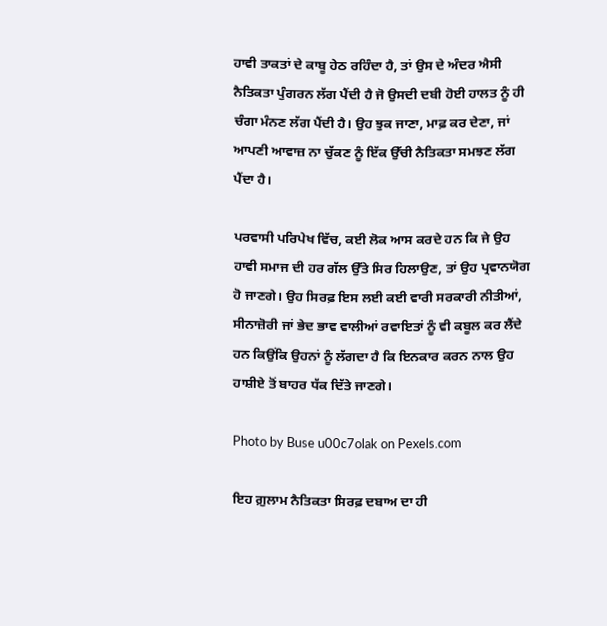ਹਾਵੀ ਤਾਕਤਾਂ ਦੇ ਕਾਬੂ ਹੇਠ ਰਹਿੰਦਾ ਹੈ, ਤਾਂ ਉਸ ਦੇ ਅੰਦਰ ਐਸੀ ਨੈਤਿਕਤਾ ਪੁੰਗਰਨ ਲੱਗ ਪੈਂਦੀ ਹੈ ਜੋ ਉਸਦੀ ਦਬੀ ਹੋਈ ਹਾਲਤ ਨੂੰ ਹੀ ਚੰਗਾ ਮੰਨਣ ਲੱਗ ਪੈਂਦੀ ਹੈ। ਉਹ ਝੁਕ ਜਾਣਾ, ਮਾਫ਼ ਕਰ ਦੇਣਾ, ਜਾਂ ਆਪਣੀ ਆਵਾਜ਼ ਨਾ ਚੁੱਕਣ ਨੂੰ ਇੱਕ ਉੱਚੀ ਨੈਤਿਕਤਾ ਸਮਝਣ ਲੱਗ ਪੈਂਦਾ ਹੈ।

ਪਰਵਾਸੀ ਪਰਿਪੇਖ ਵਿੱਚ, ਕਈ ਲੋਕ ਆਸ ਕਰਦੇ ਹਨ ਕਿ ਜੇ ਉਹ ਹਾਵੀ ਸਮਾਜ ਦੀ ਹਰ ਗੱਲ ਉੱਤੇ ਸਿਰ ਹਿਲਾਉਣ, ਤਾਂ ਉਹ ਪ੍ਰਵਾਨਯੋਗ ਹੋ ਜਾਣਗੇ। ਉਹ ਸਿਰਫ਼ ਇਸ ਲਈ ਕਈ ਵਾਰੀ ਸਰਕਾਰੀ ਨੀਤੀਆਂ, ਸੀਨਾਜ਼ੋਰੀ ਜਾਂ ਭੇਦ ਭਾਵ ਵਾਲੀਆਂ ਰਵਾਇਤਾਂ ਨੂੰ ਵੀ ਕਬੂਲ ਕਰ ਲੈਂਦੇ ਹਨ ਕਿਉਂਕਿ ਉਹਨਾਂ ਨੂੰ ਲੱਗਦਾ ਹੈ ਕਿ ਇਨਕਾਰ ਕਰਨ ਨਾਲ ਉਹ ਹਾਸ਼ੀਏ ਤੋਂ ਬਾਹਰ ਧੱਕ ਦਿੱਤੇ ਜਾਣਗੇ।

Photo by Buse u00c7olak on Pexels.com

ਇਹ ਗ਼ੁਲਾਮ ਨੈਤਿਕਤਾ ਸਿਰਫ਼ ਦਬਾਅ ਦਾ ਹੀ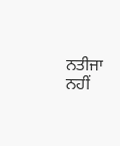ਨਤੀਜਾ ਨਹੀਂ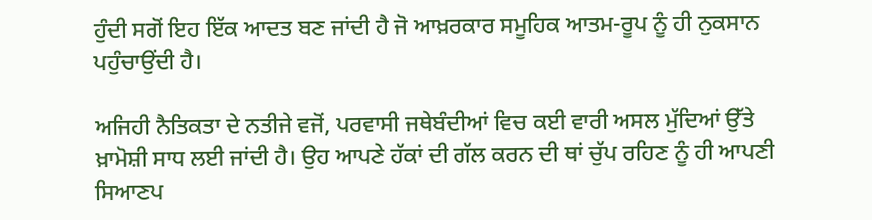ਹੁੰਦੀ ਸਗੋਂ ਇਹ ਇੱਕ ਆਦਤ ਬਣ ਜਾਂਦੀ ਹੈ ਜੋ ਆਖ਼ਰਕਾਰ ਸਮੂਹਿਕ ਆਤਮ-ਰੂਪ ਨੂੰ ਹੀ ਨੁਕਸਾਨ ਪਹੁੰਚਾਉਂਦੀ ਹੈ।

ਅਜਿਹੀ ਨੈਤਿਕਤਾ ਦੇ ਨਤੀਜੇ ਵਜੋਂ, ਪਰਵਾਸੀ ਜਥੇਬੰਦੀਆਂ ਵਿਚ ਕਈ ਵਾਰੀ ਅਸਲ ਮੁੱਦਿਆਂ ਉੱਤੇ ਖ਼ਾਮੋਸ਼ੀ ਸਾਧ ਲਈ ਜਾਂਦੀ ਹੈ। ਉਹ ਆਪਣੇ ਹੱਕਾਂ ਦੀ ਗੱਲ ਕਰਨ ਦੀ ਥਾਂ ਚੁੱਪ ਰਹਿਣ ਨੂੰ ਹੀ ਆਪਣੀ ਸਿਆਣਪ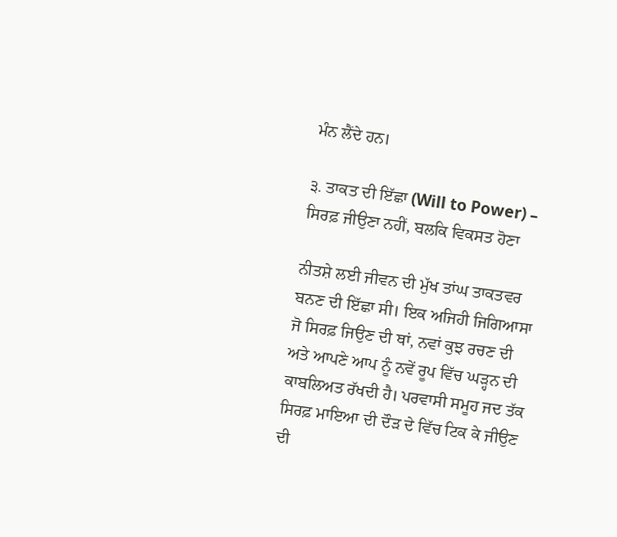ਮੰਨ ਲੈਂਦੇ ਹਨ।

੩. ਤਾਕਤ ਦੀ ਇੱਛਾ (Will to Power) – ਸਿਰਫ਼ ਜੀਉਣਾ ਨਹੀਂ, ਬਲਕਿ ਵਿਕਸਤ ਹੋਣਾ

ਨੀਤਸ਼ੇ ਲਈ ਜੀਵਨ ਦੀ ਮੁੱਖ ਤਾਂਘ ਤਾਕਤਵਰ ਬਨਣ ਦੀ ਇੱਛਾ ਸੀ। ਇਕ ਅਜਿਹੀ ਜਿਗਿਆਸਾ ਜੋ ਸਿਰਫ਼ ਜਿਉਣ ਦੀ ਥਾਂ, ਨਵਾਂ ਕੁਝ ਰਚਣ ਦੀ ਅਤੇ ਆਪਣੇ ਆਪ ਨੂੰ ਨਵੇਂ ਰੂਪ ਵਿੱਚ ਘੜ੍ਹਨ ਦੀ ਕਾਬਲਿਅਤ ਰੱਖਦੀ ਹੈ। ਪਰਵਾਸੀ ਸਮੂਹ ਜਦ ਤੱਕ ਸਿਰਫ਼ ਮਾਇਆ ਦੀ ਦੌੜ ਦੇ ਵਿੱਚ ਟਿਕ ਕੇ ਜੀਉਣ ਦੀ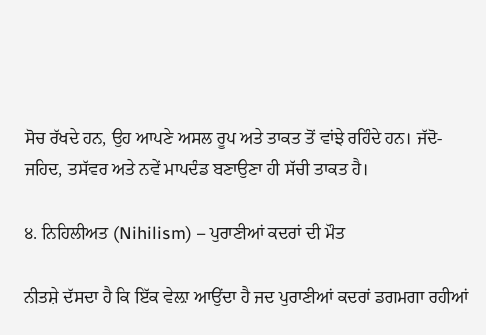ਸੋਚ ਰੱਖਦੇ ਹਨ, ਉਹ ਆਪਣੇ ਅਸਲ ਰੂਪ ਅਤੇ ਤਾਕਤ ਤੋਂ ਵਾਂਝੇ ਰਹਿੰਦੇ ਹਨ। ਜੱਦੋ-ਜਹਿਦ, ਤਸੱਵਰ ਅਤੇ ਨਵੇਂ ਮਾਪਦੰਡ ਬਣਾਉਣਾ ਹੀ ਸੱਚੀ ਤਾਕਤ ਹੈ।

੪. ਨਿਹਿਲੀਅਤ (Nihilism) – ਪੁਰਾਣੀਆਂ ਕਦਰਾਂ ਦੀ ਮੌਤ

ਨੀਤਸ਼ੇ ਦੱਸਦਾ ਹੈ ਕਿ ਇੱਕ ਵੇਲ਼ਾ ਆਉਂਦਾ ਹੈ ਜਦ ਪੁਰਾਣੀਆਂ ਕਦਰਾਂ ਡਗਮਗਾ ਰਹੀਆਂ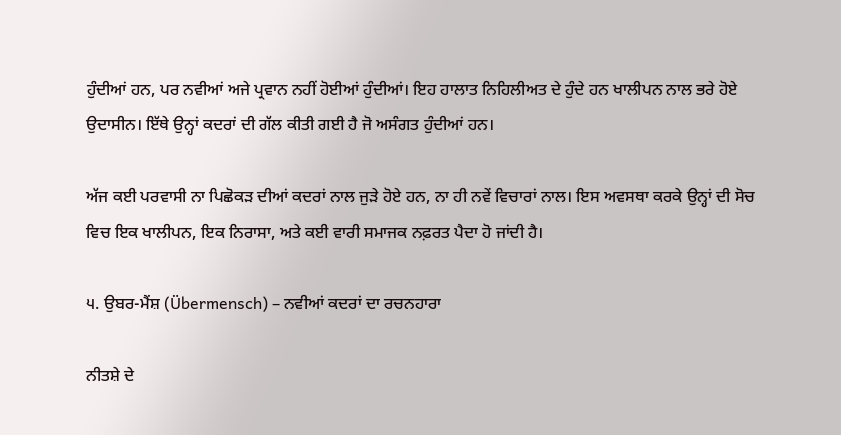ਹੁੰਦੀਆਂ ਹਨ, ਪਰ ਨਵੀਆਂ ਅਜੇ ਪ੍ਰਵਾਨ ਨਹੀਂ ਹੋਈਆਂ ਹੁੰਦੀਆਂ। ਇਹ ਹਾਲਾਤ ਨਿਹਿਲੀਅਤ ਦੇ ਹੁੰਦੇ ਹਨ ਖਾਲੀਪਨ ਨਾਲ ਭਰੇ ਹੋਏ ਉਦਾਸੀਨ। ਇੱਥੇ ਉਨ੍ਹਾਂ ਕਦਰਾਂ ਦੀ ਗੱਲ ਕੀਤੀ ਗਈ ਹੈ ਜੋ ਅਸੰਗਤ ਹੁੰਦੀਆਂ ਹਨ।

ਅੱਜ ਕਈ ਪਰਵਾਸੀ ਨਾ ਪਿਛੋਕੜ ਦੀਆਂ ਕਦਰਾਂ ਨਾਲ ਜੁੜੇ ਹੋਏ ਹਨ, ਨਾ ਹੀ ਨਵੇਂ ਵਿਚਾਰਾਂ ਨਾਲ। ਇਸ ਅਵਸਥਾ ਕਰਕੇ ਉਨ੍ਹਾਂ ਦੀ ਸੋਚ ਵਿਚ ਇਕ ਖਾਲੀਪਨ, ਇਕ ਨਿਰਾਸਾ, ਅਤੇ ਕਈ ਵਾਰੀ ਸਮਾਜਕ ਨਫ਼ਰਤ ਪੈਦਾ ਹੋ ਜਾਂਦੀ ਹੈ।

੫. ਉਬਰ-ਮੈਂਸ਼ (Übermensch) – ਨਵੀਆਂ ਕਦਰਾਂ ਦਾ ਰਚਨਹਾਰਾ

ਨੀਤਸ਼ੇ ਦੇ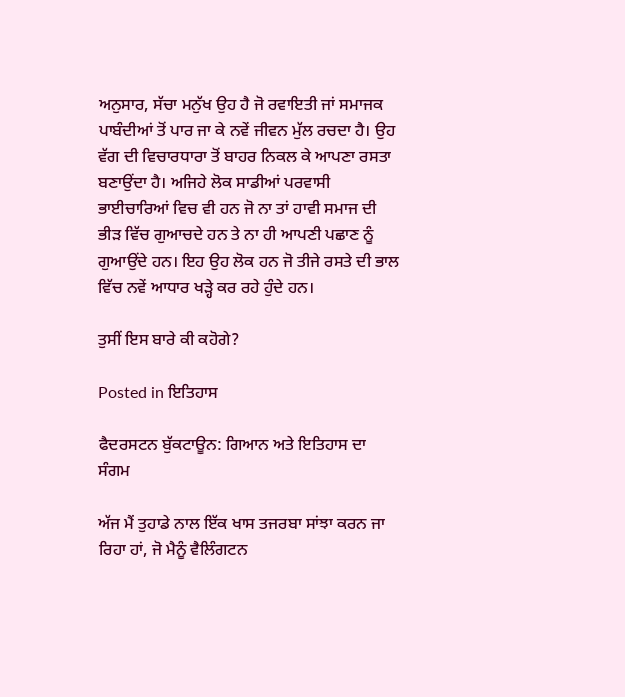ਅਨੁਸਾਰ, ਸੱਚਾ ਮਨੁੱਖ ਉਹ ਹੈ ਜੋ ਰਵਾਇਤੀ ਜਾਂ ਸਮਾਜਕ ਪਾਬੰਦੀਆਂ ਤੋਂ ਪਾਰ ਜਾ ਕੇ ਨਵੇਂ ਜੀਵਨ ਮੁੱਲ ਰਚਦਾ ਹੈ। ਉਹ ਵੱਗ ਦੀ ਵਿਚਾਰਧਾਰਾ ਤੋਂ ਬਾਹਰ ਨਿਕਲ ਕੇ ਆਪਣਾ ਰਸਤਾ ਬਣਾਉਂਦਾ ਹੈ। ਅਜਿਹੇ ਲੋਕ ਸਾਡੀਆਂ ਪਰਵਾਸੀ ਭਾਈਚਾਰਿਆਂ ਵਿਚ ਵੀ ਹਨ ਜੋ ਨਾ ਤਾਂ ਹਾਵੀ ਸਮਾਜ ਦੀ ਭੀੜ ਵਿੱਚ ਗੁਆਚਦੇ ਹਨ ਤੇ ਨਾ ਹੀ ਆਪਣੀ ਪਛਾਣ ਨੂੰ ਗੁਆਉਂਦੇ ਹਨ। ਇਹ ਉਹ ਲੋਕ ਹਨ ਜੋ ਤੀਜੇ ਰਸਤੇ ਦੀ ਭਾਲ ਵਿੱਚ ਨਵੇਂ ਆਧਾਰ ਖੜ੍ਹੇ ਕਰ ਰਹੇ ਹੁੰਦੇ ਹਨ।

ਤੁਸੀਂ ਇਸ ਬਾਰੇ ਕੀ ਕਹੋਗੇ?

Posted in ਇਤਿਹਾਸ

ਫੈਦਰਸਟਨ ਬੁੱਕਟਾਊਨ: ਗਿਆਨ ਅਤੇ ਇਤਿਹਾਸ ਦਾ ਸੰਗਮ

ਅੱਜ ਮੈਂ ਤੁਹਾਡੇ ਨਾਲ ਇੱਕ ਖਾਸ ਤਜਰਬਾ ਸਾਂਝਾ ਕਰਨ ਜਾ ਰਿਹਾ ਹਾਂ, ਜੋ ਮੈਨੂੰ ਵੈਲਿੰਗਟਨ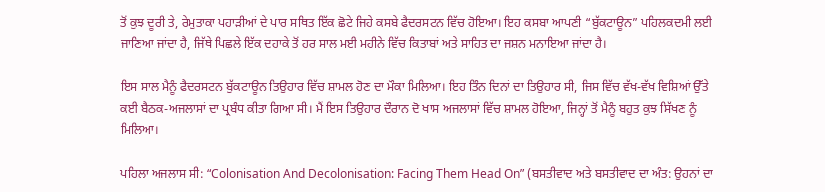ਤੋਂ ਕੁਝ ਦੂਰੀ ਤੇ, ਰੇਮੁਤਾਕਾ ਪਹਾੜੀਆਂ ਦੇ ਪਾਰ ਸਥਿਤ ਇੱਕ ਛੋਟੇ ਜਿਹੇ ਕਸਬੇ ਫੈਦਰਸਟਨ ਵਿੱਚ ਹੋਇਆ। ਇਹ ਕਸਬਾ ਆਪਣੀ “ਬੁੱਕਟਾਊਨ” ਪਹਿਲਕਦਮੀ ਲਈ ਜਾਣਿਆ ਜਾਂਦਾ ਹੈ, ਜਿੱਥੇ ਪਿਛਲੇ ਇੱਕ ਦਹਾਕੇ ਤੋਂ ਹਰ ਸਾਲ ਮਈ ਮਹੀਨੇ ਵਿੱਚ ਕਿਤਾਬਾਂ ਅਤੇ ਸਾਹਿਤ ਦਾ ਜਸ਼ਨ ਮਨਾਇਆ ਜਾਂਦਾ ਹੈ।

ਇਸ ਸਾਲ ਮੈਨੂੰ ਫੈਦਰਸਟਨ ਬੁੱਕਟਾਊਨ ਤਿਉਹਾਰ ਵਿੱਚ ਸ਼ਾਮਲ ਹੋਣ ਦਾ ਮੌਕਾ ਮਿਲਿਆ। ਇਹ ਤਿੰਨ ਦਿਨਾਂ ਦਾ ਤਿਉਹਾਰ ਸੀ, ਜਿਸ ਵਿੱਚ ਵੱਖ-ਵੱਖ ਵਿਸ਼ਿਆਂ ਉੱਤੇ ਕਈ ਬੈਠਕ-ਅਜਲਾਸਾਂ ਦਾ ਪ੍ਰਬੰਧ ਕੀਤਾ ਗਿਆ ਸੀ। ਮੈਂ ਇਸ ਤਿਉਹਾਰ ਦੌਰਾਨ ਦੋ ਖਾਸ ਅਜਲਾਸਾਂ ਵਿੱਚ ਸ਼ਾਮਲ ਹੋਇਆ, ਜਿਨ੍ਹਾਂ ਤੋਂ ਮੈਨੂੰ ਬਹੁਤ ਕੁਝ ਸਿੱਖਣ ਨੂੰ ਮਿਲਿਆ।

ਪਹਿਲਾ ਅਜਲਾਸ ਸੀ: “Colonisation And Decolonisation: Facing Them Head On” (ਬਸਤੀਵਾਦ ਅਤੇ ਬਸਤੀਵਾਦ ਦਾ ਅੰਤ: ਉਹਨਾਂ ਦਾ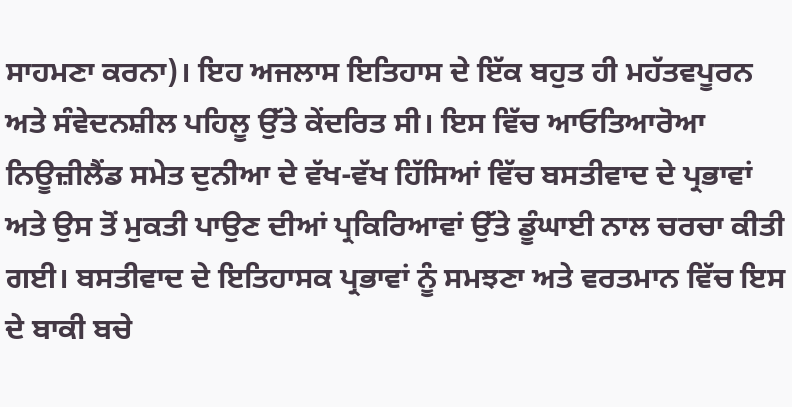ਸਾਹਮਣਾ ਕਰਨਾ)। ਇਹ ਅਜਲਾਸ ਇਤਿਹਾਸ ਦੇ ਇੱਕ ਬਹੁਤ ਹੀ ਮਹੱਤਵਪੂਰਨ ਅਤੇ ਸੰਵੇਦਨਸ਼ੀਲ ਪਹਿਲੂ ਉੱਤੇ ਕੇਂਦਰਿਤ ਸੀ। ਇਸ ਵਿੱਚ ਆਓਤਿਆਰੋਆ ਨਿਊਜ਼ੀਲੈਂਡ ਸਮੇਤ ਦੁਨੀਆ ਦੇ ਵੱਖ-ਵੱਖ ਹਿੱਸਿਆਂ ਵਿੱਚ ਬਸਤੀਵਾਦ ਦੇ ਪ੍ਰਭਾਵਾਂ ਅਤੇ ਉਸ ਤੋਂ ਮੁਕਤੀ ਪਾਉਣ ਦੀਆਂ ਪ੍ਰਕਿਰਿਆਵਾਂ ਉੱਤੇ ਡੂੰਘਾਈ ਨਾਲ ਚਰਚਾ ਕੀਤੀ ਗਈ। ਬਸਤੀਵਾਦ ਦੇ ਇਤਿਹਾਸਕ ਪ੍ਰਭਾਵਾਂ ਨੂੰ ਸਮਝਣਾ ਅਤੇ ਵਰਤਮਾਨ ਵਿੱਚ ਇਸ ਦੇ ਬਾਕੀ ਬਚੇ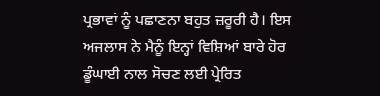ਪ੍ਰਭਾਵਾਂ ਨੂੰ ਪਛਾਣਨਾ ਬਹੁਤ ਜ਼ਰੂਰੀ ਹੈ। ਇਸ ਅਜਲਾਸ ਨੇ ਮੈਨੂੰ ਇਨ੍ਹਾਂ ਵਿਸ਼ਿਆਂ ਬਾਰੇ ਹੋਰ ਡੂੰਘਾਈ ਨਾਲ ਸੋਚਣ ਲਈ ਪ੍ਰੇਰਿਤ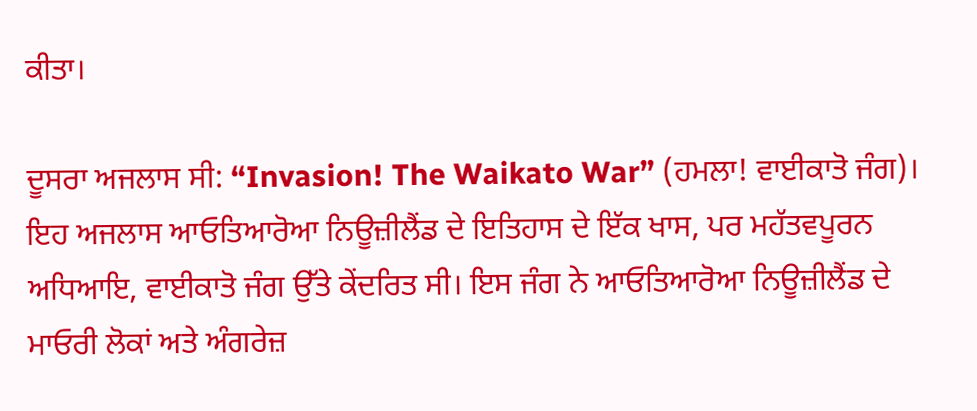ਕੀਤਾ।

ਦੂਸਰਾ ਅਜਲਾਸ ਸੀ: “Invasion! The Waikato War” (ਹਮਲਾ! ਵਾਈਕਾਤੋ ਜੰਗ)। ਇਹ ਅਜਲਾਸ ਆਓਤਿਆਰੋਆ ਨਿਊਜ਼ੀਲੈਂਡ ਦੇ ਇਤਿਹਾਸ ਦੇ ਇੱਕ ਖਾਸ, ਪਰ ਮਹੱਤਵਪੂਰਨ ਅਧਿਆਇ, ਵਾਈਕਾਤੋ ਜੰਗ ਉੱਤੇ ਕੇਂਦਰਿਤ ਸੀ। ਇਸ ਜੰਗ ਨੇ ਆਓਤਿਆਰੋਆ ਨਿਊਜ਼ੀਲੈਂਡ ਦੇ ਮਾਓਰੀ ਲੋਕਾਂ ਅਤੇ ਅੰਗਰੇਜ਼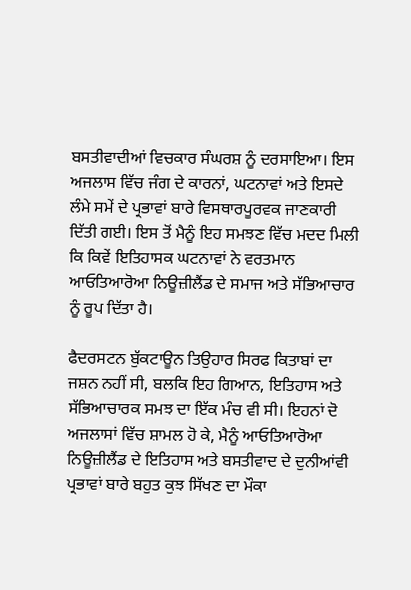ਬਸਤੀਵਾਦੀਆਂ ਵਿਚਕਾਰ ਸੰਘਰਸ਼ ਨੂੰ ਦਰਸਾਇਆ। ਇਸ ਅਜਲਾਸ ਵਿੱਚ ਜੰਗ ਦੇ ਕਾਰਨਾਂ, ਘਟਨਾਵਾਂ ਅਤੇ ਇਸਦੇ ਲੰਮੇ ਸਮੇਂ ਦੇ ਪ੍ਰਭਾਵਾਂ ਬਾਰੇ ਵਿਸਥਾਰਪੂਰਵਕ ਜਾਣਕਾਰੀ ਦਿੱਤੀ ਗਈ। ਇਸ ਤੋਂ ਮੈਨੂੰ ਇਹ ਸਮਝਣ ਵਿੱਚ ਮਦਦ ਮਿਲੀ ਕਿ ਕਿਵੇਂ ਇਤਿਹਾਸਕ ਘਟਨਾਵਾਂ ਨੇ ਵਰਤਮਾਨ ਆਓਤਿਆਰੋਆ ਨਿਊਜ਼ੀਲੈਂਡ ਦੇ ਸਮਾਜ ਅਤੇ ਸੱਭਿਆਚਾਰ ਨੂੰ ਰੂਪ ਦਿੱਤਾ ਹੈ।

ਫੈਦਰਸਟਨ ਬੁੱਕਟਾਊਨ ਤਿਉਹਾਰ ਸਿਰਫ ਕਿਤਾਬਾਂ ਦਾ ਜਸ਼ਨ ਨਹੀਂ ਸੀ, ਬਲਕਿ ਇਹ ਗਿਆਨ, ਇਤਿਹਾਸ ਅਤੇ ਸੱਭਿਆਚਾਰਕ ਸਮਝ ਦਾ ਇੱਕ ਮੰਚ ਵੀ ਸੀ। ਇਹਨਾਂ ਦੋ ਅਜਲਾਸਾਂ ਵਿੱਚ ਸ਼ਾਮਲ ਹੋ ਕੇ, ਮੈਨੂੰ ਆਓਤਿਆਰੋਆ ਨਿਊਜ਼ੀਲੈਂਡ ਦੇ ਇਤਿਹਾਸ ਅਤੇ ਬਸਤੀਵਾਦ ਦੇ ਦੁਨੀਆਂਵੀ ਪ੍ਰਭਾਵਾਂ ਬਾਰੇ ਬਹੁਤ ਕੁਝ ਸਿੱਖਣ ਦਾ ਮੌਕਾ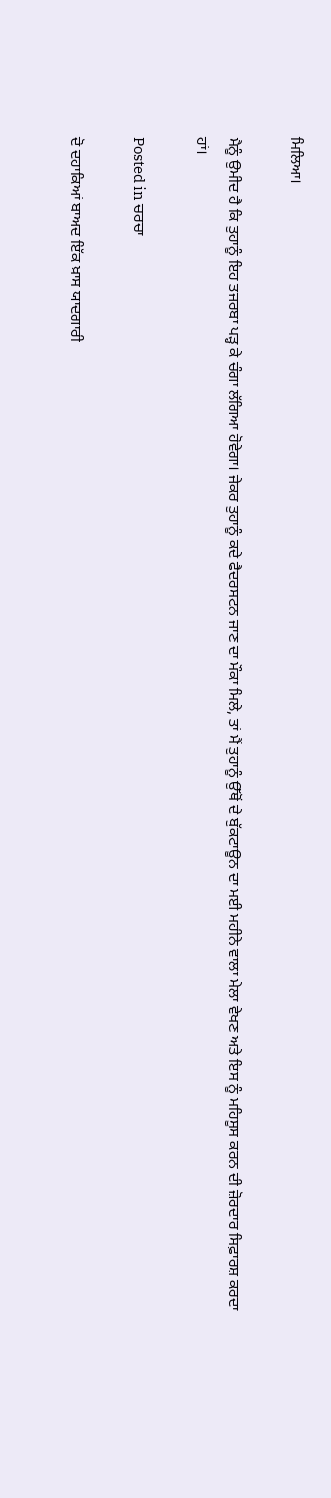ਮਿਲਿਆ।

ਮੈਨੂੰ ਉਮੀਦ ਹੈ ਕਿ ਤੁਹਾਨੂੰ ਇਹ ਤਜਰਬਾ ਪੜ੍ਹ ਕੇ ਚੰਗਾ ਲੱਗਿਆ ਹੋਵੇਗਾ। ਜੇਕਰ ਤੁਹਾਨੂੰ ਕਦੇ ਫੈਦਰਸਟਨ ਜਾਣ ਦਾ ਮੌਕਾ ਮਿਲੇ, ਤਾਂ ਮੈਂ ਤੁਹਾਨੂੰ ਉੱਥੋਂ ਦੇ ਬੁੱਕਟਾਊਨ ਦਾ ਮਈ ਮਹੀਨੇ ਵਾਲਾ ਮੇਲਾ ਵੇਖਣ ਅਤੇ ਇਸ ਨੂੰ ਮਹਿਸੂਸ ਕਰਨ ਦੀ ਜ਼ੋਰਦਾਰ ਸਿਫ਼ਾਰਸ਼ ਕਰਦਾ ਹਾਂ।

Posted in ਚਰਚਾ

ਦੋ ਦਹਾਕਿਆਂ ਬਾਅਦ ਇੱਕ ਖ਼ਾਸ ਯਾਦਗਾਰੀ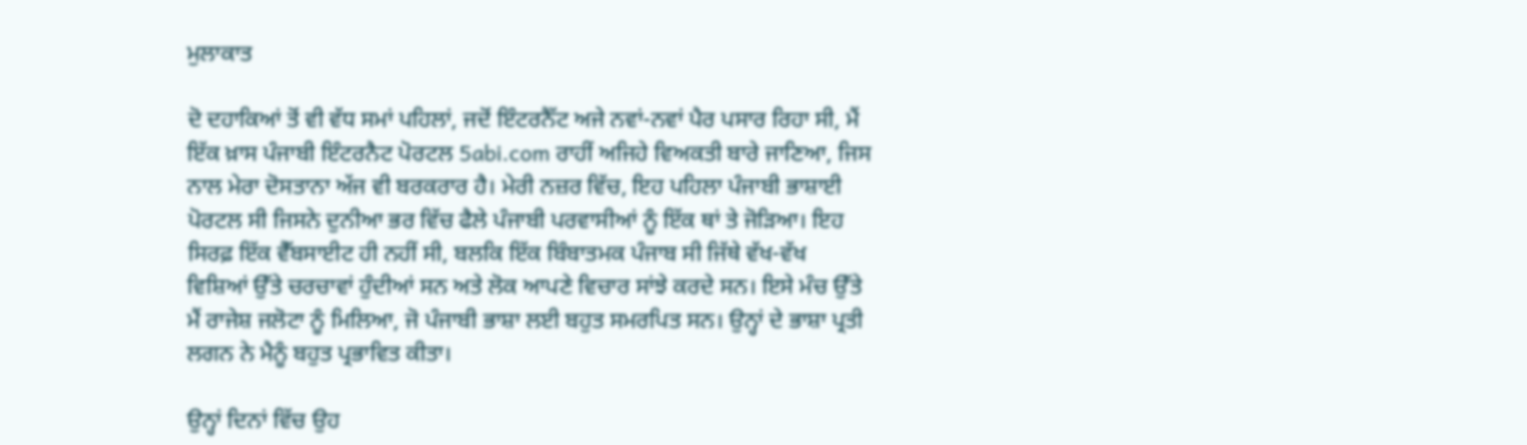ਮੁਲਾਕਾਤ

ਦੋ ਦਹਾਕਿਆਂ ਤੋਂ ਵੀ ਵੱਧ ਸਮਾਂ ਪਹਿਲਾਂ, ਜਦੋਂ ਇੰਟਰਨੈੱਟ ਅਜੇ ਨਵਾਂ-ਨਵਾਂ ਪੈਰ ਪਸਾਰ ਰਿਹਾ ਸੀ, ਮੈਂ ਇੱਕ ਖ਼ਾਸ ਪੰਜਾਬੀ ਇੰਟਰਨੈਟ ਪੋਰਟਲ 5abi.com ਰਾਹੀਂ ਅਜਿਹੇ ਵਿਅਕਤੀ ਬਾਰੇ ਜਾਣਿਆ, ਜਿਸ ਨਾਲ ਮੇਰਾ ਦੋਸਤਾਨਾ ਅੱਜ ਵੀ ਬਰਕਰਾਰ ਹੈ। ਮੇਰੀ ਨਜ਼ਰ ਵਿੱਚ, ਇਹ ਪਹਿਲਾ ਪੰਜਾਬੀ ਭਾਸ਼ਾਈ ਪੋਰਟਲ ਸੀ ਜਿਸਨੇ ਦੁਨੀਆ ਭਰ ਵਿੱਚ ਫੈਲੇ ਪੰਜਾਬੀ ਪਰਵਾਸੀਆਂ ਨੂੰ ਇੱਕ ਥਾਂ ਤੇ ਜੋੜਿਆ। ਇਹ ਸਿਰਫ਼ ਇੱਕ ਵੈੱਬਸਾਈਟ ਹੀ ਨਹੀਂ ਸੀ, ਬਲਕਿ ਇੱਕ ਬਿੰਬਾਤਮਕ ਪੰਜਾਬ ਸੀ ਜਿੱਥੇ ਵੱਖ-ਵੱਖ ਵਿਸ਼ਿਆਂ ਉੱਤੇ ਚਰਚਾਵਾਂ ਹੁੰਦੀਆਂ ਸਨ ਅਤੇ ਲੋਕ ਆਪਣੇ ਵਿਚਾਰ ਸਾਂਝੇ ਕਰਦੇ ਸਨ। ਇਸੇ ਮੰਚ ਉੱਤੇ ਮੈਂ ਰਾਜੇਸ਼ ਜਲੋਟਾ ਨੂੰ ਮਿਲਿਆ, ਜੋ ਪੰਜਾਬੀ ਭਾਸ਼ਾ ਲਈ ਬਹੁਤ ਸਮਰਪਿਤ ਸਨ। ਉਨ੍ਹਾਂ ਦੇ ਭਾਸ਼ਾ ਪ੍ਰਤੀ ਲਗਨ ਨੇ ਮੈਨੂੰ ਬਹੁਤ ਪ੍ਰਭਾਵਿਤ ਕੀਤਾ।

ਉਨ੍ਹਾਂ ਦਿਨਾਂ ਵਿੱਚ ਉਹ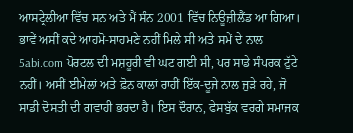ਆਸਟ੍ਰੇਲੀਆ ਵਿੱਚ ਸਨ ਅਤੇ ਮੈਂ ਸੰਨ 2001 ਵਿੱਚ ਨਿਊਜ਼ੀਲੈਂਡ ਆ ਗਿਆ। ਭਾਵੇਂ ਅਸੀਂ ਕਦੇ ਆਹਮੋ-ਸਾਹਮਣੇ ਨਹੀਂ ਮਿਲੇ ਸੀ ਅਤੇ ਸਮੇਂ ਦੇ ਨਾਲ 5abi.com ਪੋਰਟਲ ਦੀ ਮਸ਼ਹੂਰੀ ਵੀ ਘਟ ਗਈ ਸੀ, ਪਰ ਸਾਡੇ ਸੰਪਰਕ ਟੁੱਟੇ ਨਹੀਂ। ਅਸੀਂ ਈਮੇਲਾਂ ਅਤੇ ਫ਼ੋਨ ਕਾਲਾਂ ਰਾਹੀਂ ਇੱਕ-ਦੂਜੇ ਨਾਲ ਜੁੜੇ ਰਹੇ, ਜੋ ਸਾਡੀ ਦੋਸਤੀ ਦੀ ਗਵਾਹੀ ਭਰਦਾ ਹੈ। ਇਸ ਦੌਰਾਨ, ਫੇਸਬੁੱਕ ਵਰਗੇ ਸਮਾਜਕ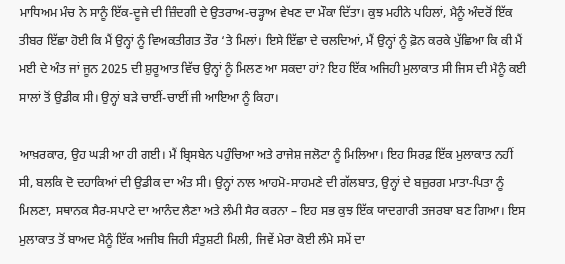ਮਾਧਿਅਮ ਮੰਚ ਨੇ ਸਾਨੂੰ ਇੱਕ-ਦੂਜੇ ਦੀ ਜ਼ਿੰਦਗੀ ਦੇ ਉਤਰਾਅ-ਚੜ੍ਹਾਅ ਵੇਖਣ ਦਾ ਮੌਕਾ ਦਿੱਤਾ। ਕੁਝ ਮਹੀਨੇ ਪਹਿਲਾਂ, ਮੈਨੂੰ ਅੰਦਰੋਂ ਇੱਕ ਤੀਬਰ ਇੱਛਾ ਹੋਈ ਕਿ ਮੈਂ ਉਨ੍ਹਾਂ ਨੂੰ ਵਿਅਕਤੀਗਤ ਤੌਰ ‘ਤੇ ਮਿਲਾਂ। ਇਸੇ ਇੱਛਾ ਦੇ ਚਲਦਿਆਂ, ਮੈਂ ਉਨ੍ਹਾਂ ਨੂੰ ਫ਼ੋਨ ਕਰਕੇ ਪੁੱਛਿਆ ਕਿ ਕੀ ਮੈਂ ਮਈ ਦੇ ਅੰਤ ਜਾਂ ਜੂਨ 2025 ਦੀ ਸ਼ੁਰੂਆਤ ਵਿੱਚ ਉਨ੍ਹਾਂ ਨੂੰ ਮਿਲਣ ਆ ਸਕਦਾ ਹਾਂ? ਇਹ ਇੱਕ ਅਜਿਹੀ ਮੁਲਾਕਾਤ ਸੀ ਜਿਸ ਦੀ ਮੈਨੂੰ ਕਈ ਸਾਲਾਂ ਤੋਂ ਉਡੀਕ ਸੀ। ਉਨ੍ਹਾਂ ਬੜੇ ਚਾਈਂ-ਚਾਈਂ ਜੀ ਆਇਆ ਨੂੰ ਕਿਹਾ।

ਆਖ਼ਰਕਾਰ, ਉਹ ਘੜੀ ਆ ਹੀ ਗਈ। ਮੈਂ ਬ੍ਰਿਸਬੇਨ ਪਹੁੰਚਿਆ ਅਤੇ ਰਾਜੇਸ਼ ਜਲੋਟਾ ਨੂੰ ਮਿਲਿਆ। ਇਹ ਸਿਰਫ਼ ਇੱਕ ਮੁਲਾਕਾਤ ਨਹੀਂ ਸੀ, ਬਲਕਿ ਦੋ ਦਹਾਕਿਆਂ ਦੀ ਉਡੀਕ ਦਾ ਅੰਤ ਸੀ। ਉਨ੍ਹਾਂ ਨਾਲ ਆਹਮੋ-ਸਾਹਮਣੇ ਦੀ ਗੱਲਬਾਤ, ਉਨ੍ਹਾਂ ਦੇ ਬਜ਼ੁਰਗ ਮਾਤਾ-ਪਿਤਾ ਨੂੰ ਮਿਲਣਾ, ਸਥਾਨਕ ਸੈਰ-ਸਪਾਟੇ ਦਾ ਆਨੰਦ ਲੈਣਾ ਅਤੇ ਲੰਮੀ ਸੈਰ ਕਰਨਾ – ਇਹ ਸਭ ਕੁਝ ਇੱਕ ਯਾਦਗਾਰੀ ਤਜਰਬਾ ਬਣ ਗਿਆ। ਇਸ ਮੁਲਾਕਾਤ ਤੋਂ ਬਾਅਦ ਮੈਨੂੰ ਇੱਕ ਅਜੀਬ ਜਿਹੀ ਸੰਤੁਸ਼ਟੀ ਮਿਲੀ, ਜਿਵੇਂ ਮੇਰਾ ਕੋਈ ਲੰਮੇ ਸਮੇਂ ਦਾ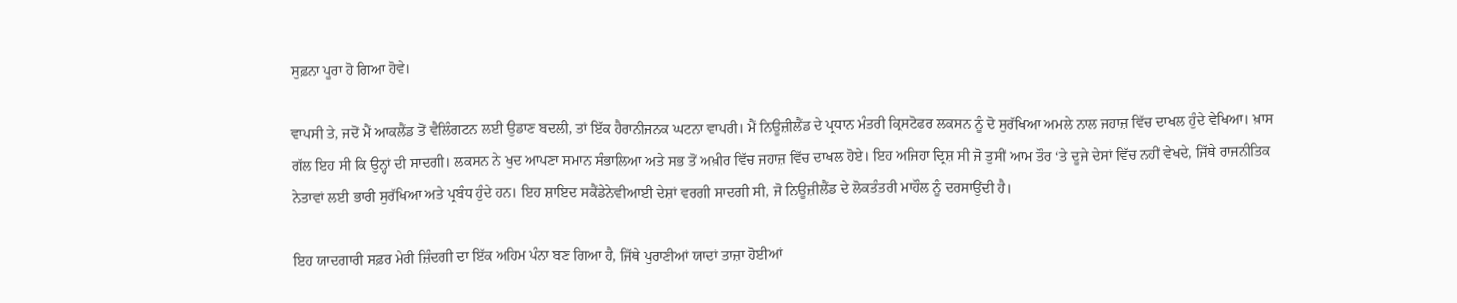ਸੁਫ਼ਨਾ ਪੂਰਾ ਹੋ ਗਿਆ ਹੋਵੇ।

ਵਾਪਸੀ ਤੇ, ਜਦੋਂ ਮੈਂ ਆਕਲੈਂਡ ਤੋਂ ਵੈਲਿੰਗਟਨ ਲਈ ਉਡਾਣ ਬਦਲੀ, ਤਾਂ ਇੱਕ ਹੈਰਾਨੀਜਨਕ ਘਟਨਾ ਵਾਪਰੀ। ਮੈਂ ਨਿਊਜ਼ੀਲੈਂਡ ਦੇ ਪ੍ਰਧਾਨ ਮੰਤਰੀ ਕ੍ਰਿਸਟੋਫਰ ਲਕਸਨ ਨੂੰ ਦੋ ਸੁਰੱਖਿਆ ਅਮਲੇ ਨਾਲ ਜਹਾਜ਼ ਵਿੱਚ ਦਾਖਲ ਹੁੰਦੇ ਵੇਖਿਆ। ਖ਼ਾਸ ਗੱਲ ਇਹ ਸੀ ਕਿ ਉਨ੍ਹਾਂ ਦੀ ਸਾਦਗੀ। ਲਕਸਨ ਨੇ ਖੁਦ ਆਪਣਾ ਸਮਾਨ ਸੰਭਾਲਿਆ ਅਤੇ ਸਭ ਤੋਂ ਅਖ਼ੀਰ ਵਿੱਚ ਜਹਾਜ਼ ਵਿੱਚ ਦਾਖਲ ਹੋਏ। ਇਹ ਅਜਿਹਾ ਦ੍ਰਿਸ਼ ਸੀ ਜੋ ਤੁਸੀਂ ਆਮ ਤੌਰ ‘ਤੇ ਦੂਜੇ ਦੇਸਾਂ ਵਿੱਚ ਨਹੀਂ ਵੇਖਦੇ, ਜਿੱਥੇ ਰਾਜਨੀਤਿਕ ਨੇਤਾਵਾਂ ਲਈ ਭਾਰੀ ਸੁਰੱਖਿਆ ਅਤੇ ਪ੍ਰਬੰਧ ਹੁੰਦੇ ਹਨ। ਇਹ ਸ਼ਾਇਦ ਸਕੈਂਡੇਨੇਵੀਆਈ ਦੇਸ਼ਾਂ ਵਰਗੀ ਸਾਦਗੀ ਸੀ, ਜੋ ਨਿਊਜ਼ੀਲੈਂਡ ਦੇ ਲੋਕਤੰਤਰੀ ਮਾਹੌਲ ਨੂੰ ਦਰਸਾਉਂਦੀ ਹੈ।

ਇਹ ਯਾਦਗਾਰੀ ਸਫ਼ਰ ਮੇਰੀ ਜ਼ਿੰਦਗੀ ਦਾ ਇੱਕ ਅਹਿਮ ਪੰਨਾ ਬਣ ਗਿਆ ਹੈ, ਜਿੱਥੇ ਪੁਰਾਣੀਆਂ ਯਾਦਾਂ ਤਾਜ਼ਾ ਹੋਈਆਂ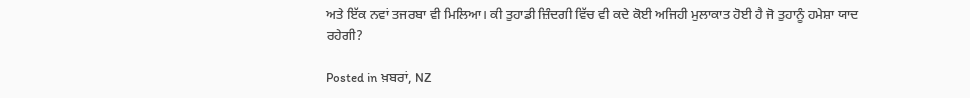ਅਤੇ ਇੱਕ ਨਵਾਂ ਤਜਰਬਾ ਵੀ ਮਿਲਿਆ। ਕੀ ਤੁਹਾਡੀ ਜ਼ਿੰਦਗੀ ਵਿੱਚ ਵੀ ਕਦੇ ਕੋਈ ਅਜਿਹੀ ਮੁਲਾਕਾਤ ਹੋਈ ਹੈ ਜੋ ਤੁਹਾਨੂੰ ਹਮੇਸ਼ਾ ਯਾਦ ਰਹੇਗੀ?

Posted in ਖ਼ਬਰਾਂ, NZ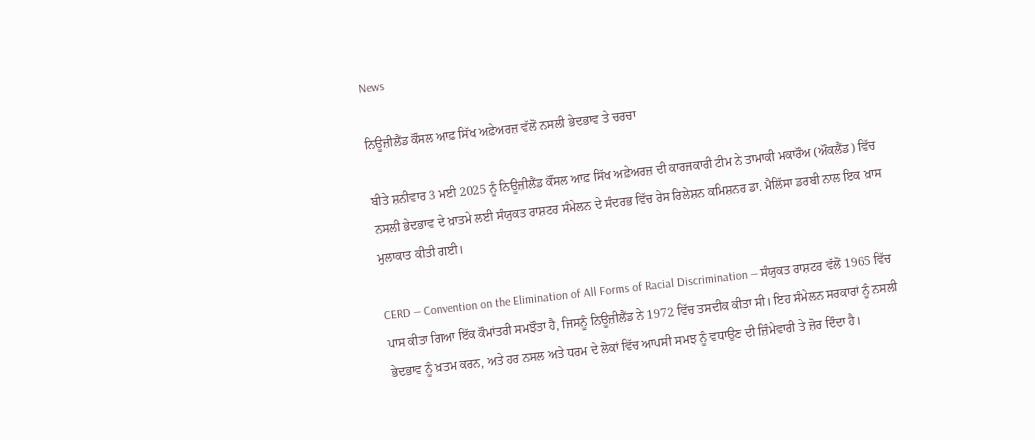News

ਨਿਊਜ਼ੀਲੈਂਡ ਕੌਂਸਲ ਆਫ਼ ਸਿੱਖ ਅਫ਼ੇਅਰਜ਼ ਵੱਲੋਂ ਨਸਲੀ ਭੇਦਭਾਵ ਤੇ ਚਰਚਾ

ਬੀਤੇ ਸ਼ਨੀਵਾਰ 3 ਮਈ 2025 ਨੂੰ ਨਿਊਜ਼ੀਲੈਂਡ ਕੌਂਸਲ ਆਫ਼ ਸਿੱਖ ਅਫ਼ੇਅਰਜ਼ ਦੀ ਕਾਰਜਕਾਰੀ ਟੀਮ ਨੇ ਤਾਮਾਕੀ ਮਕਾਰੌਅ (ਔਕਲੈਂਡ) ਵਿੱਚ ਨਸਲੀ ਭੇਦਭਾਵ ਦੇ ਖ਼ਾਤਮੇ ਲਈ ਸੰਯੁਕਤ ਰਾਸ਼ਟਰ ਸੰਮੇਲਨ ਦੇ ਸੰਦਰਭ ਵਿੱਚ ਰੇਸ ਰਿਲੇਸ਼ਨ ਕਮਿਸ਼ਨਰ ਡਾ. ਮੈਲਿੱਸਾ ਡਰਬੀ ਨਾਲ ਇਕ ਖ਼ਾਸ ਮੁਲਾਕਾਤ ਕੀਤੀ ਗਈ।

CERD — Convention on the Elimination of All Forms of Racial Discrimination — ਸੰਯੁਕਤ ਰਾਸ਼ਟਰ ਵੱਲੋਂ 1965 ਵਿੱਚ ਪਾਸ ਕੀਤਾ ਗਿਆ ਇੱਕ ਕੌਮਾਂਤਰੀ ਸਮਝੌਤਾ ਹੈ, ਜਿਸਨੂੰ ਨਿਊਜ਼ੀਲੈਂਡ ਨੇ 1972 ਵਿੱਚ ਤਸਦੀਕ ਕੀਤਾ ਸੀ। ਇਹ ਸੰਮੇਲਨ ਸਰਕਾਰਾਂ ਨੂੰ ਨਸਲੀ ਭੇਦਭਾਵ ਨੂੰ ਖ਼ਤਮ ਕਰਨ, ਅਤੇ ਹਰ ਨਸਲ ਅਤੇ ਧਰਮ ਦੇ ਲੋਕਾਂ ਵਿੱਚ ਆਪਸੀ ਸਮਝ ਨੂੰ ਵਧਾਉਣ ਦੀ ਜ਼ਿੰਮੇਵਾਰੀ ਤੇ ਜ਼ੋਰ ਦਿੰਦਾ ਹੈ।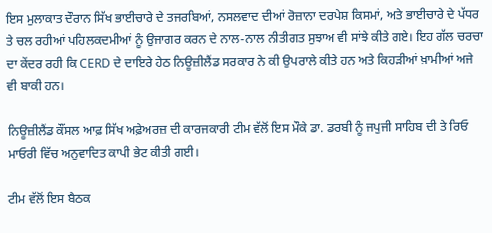ਇਸ ਮੁਲਾਕਾਤ ਦੌਰਾਨ ਸਿੱਖ ਭਾਈਚਾਰੇ ਦੇ ਤਜਰਬਿਆਂ, ਨਸਲਵਾਦ ਦੀਆਂ ਰੋਜ਼ਾਨਾ ਦਰਪੇਸ਼ ਕਿਸਮਾਂ, ਅਤੇ ਭਾਈਚਾਰੇ ਦੇ ਪੱਧਰ ਤੇ ਚਲ ਰਹੀਆਂ ਪਹਿਲਕਦਮੀਆਂ ਨੂੰ ਉਜਾਗਰ ਕਰਨ ਦੇ ਨਾਲ-ਨਾਲ ਨੀਤੀਗਤ ਸੁਝਾਅ ਵੀ ਸਾਂਝੇ ਕੀਤੇ ਗਏ। ਇਹ ਗੱਲ ਚਰਚਾ ਦਾ ਕੇਂਦਰ ਰਹੀ ਕਿ CERD ਦੇ ਦਾਇਰੇ ਹੇਠ ਨਿਊਜ਼ੀਲੈਂਡ ਸਰਕਾਰ ਨੇ ਕੀ ਉਪਰਾਲੇ ਕੀਤੇ ਹਨ ਅਤੇ ਕਿਹੜੀਆਂ ਖ਼ਾਮੀਆਂ ਅਜੇ ਵੀ ਬਾਕੀ ਹਨ।

ਨਿਊਜ਼ੀਲੈਂਡ ਕੌਂਸਲ ਆਫ਼ ਸਿੱਖ ਅਫ਼ੇਅਰਜ਼ ਦੀ ਕਾਰਜਕਾਰੀ ਟੀਮ ਵੱਲੋਂ ਇਸ ਮੌਕੇ ਡਾ. ਡਰਬੀ ਨੂੰ ਜਪੁਜੀ ਸਾਹਿਬ ਦੀ ਤੇ ਰਿਓ ਮਾਓਰੀ ਵਿੱਚ ਅਨੁਵਾਦਿਤ ਕਾਪੀ ਭੇਟ ਕੀਤੀ ਗਈ।

ਟੀਮ ਵੱਲੋਂ ਇਸ ਬੈਠਕ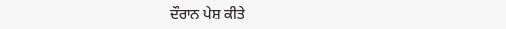ਦੌਰਾਨ ਪੇਸ਼ ਕੀਤੇ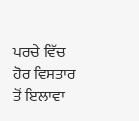ਪਰਚੇ ਵਿੱਚ ਹੋਰ ਵਿਸਤਾਰ ਤੋਂ ਇਲਾਵਾ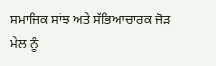ਸਮਾਜਿਕ ਸਾਂਝ ਅਤੇ ਸੱਭਿਆਚਾਰਕ ਜੋੜ ਮੇਲ ਨੂੰ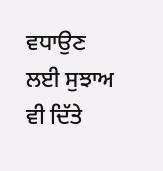ਵਧਾਉਣ ਲਈ ਸੁਝਾਅ ਵੀ ਦਿੱਤੇ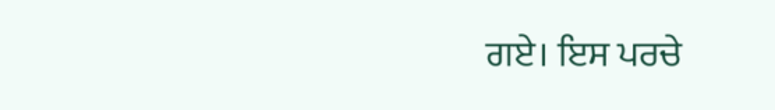ਗਏ। ਇਸ ਪਰਚੇ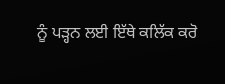ਨੂੰ ਪੜ੍ਹਨ ਲਈ ਇੱਥੇ ਕਲਿੱਕ ਕਰੋ